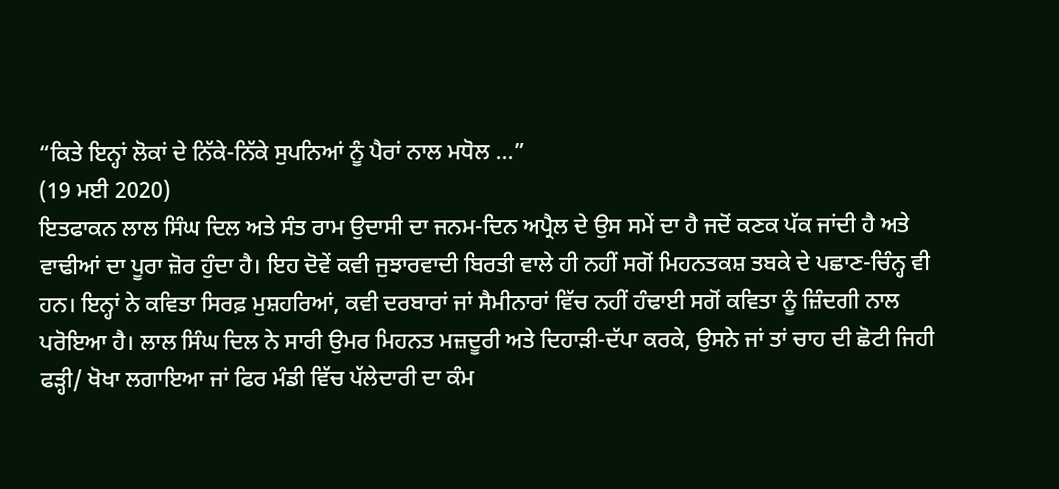“ਕਿਤੇ ਇਨ੍ਹਾਂ ਲੋਕਾਂ ਦੇ ਨਿੱਕੇ-ਨਿੱਕੇ ਸੁਪਨਿਆਂ ਨੂੰ ਪੈਰਾਂ ਨਾਲ ਮਧੋਲ ...”
(19 ਮਈ 2020)
ਇਤਫਾਕਨ ਲਾਲ ਸਿੰਘ ਦਿਲ ਅਤੇ ਸੰਤ ਰਾਮ ਉਦਾਸੀ ਦਾ ਜਨਮ-ਦਿਨ ਅਪ੍ਰੈਲ ਦੇ ਉਸ ਸਮੇਂ ਦਾ ਹੈ ਜਦੋਂ ਕਣਕ ਪੱਕ ਜਾਂਦੀ ਹੈ ਅਤੇ ਵਾਢੀਆਂ ਦਾ ਪੂਰਾ ਜ਼ੋਰ ਹੁੰਦਾ ਹੈ। ਇਹ ਦੋਵੇਂ ਕਵੀ ਜੁਝਾਰਵਾਦੀ ਬਿਰਤੀ ਵਾਲੇ ਹੀ ਨਹੀਂ ਸਗੋਂ ਮਿਹਨਤਕਸ਼ ਤਬਕੇ ਦੇ ਪਛਾਣ-ਚਿੰਨ੍ਹ ਵੀ ਹਨ। ਇਨ੍ਹਾਂ ਨੇ ਕਵਿਤਾ ਸਿਰਫ਼ ਮੁਸ਼ਹਰਿਆਂ, ਕਵੀ ਦਰਬਾਰਾਂ ਜਾਂ ਸੈਮੀਨਾਰਾਂ ਵਿੱਚ ਨਹੀਂ ਹੰਢਾਈ ਸਗੋਂ ਕਵਿਤਾ ਨੂੰ ਜ਼ਿੰਦਗੀ ਨਾਲ ਪਰੋਇਆ ਹੈ। ਲਾਲ ਸਿੰਘ ਦਿਲ ਨੇ ਸਾਰੀ ਉਮਰ ਮਿਹਨਤ ਮਜ਼ਦੂਰੀ ਅਤੇ ਦਿਹਾੜੀ-ਦੱਪਾ ਕਰਕੇ, ਉਸਨੇ ਜਾਂ ਤਾਂ ਚਾਹ ਦੀ ਛੋਟੀ ਜਿਹੀ ਫੜ੍ਹੀ/ ਖੋਖਾ ਲਗਾਇਆ ਜਾਂ ਫਿਰ ਮੰਡੀ ਵਿੱਚ ਪੱਲੇਦਾਰੀ ਦਾ ਕੰਮ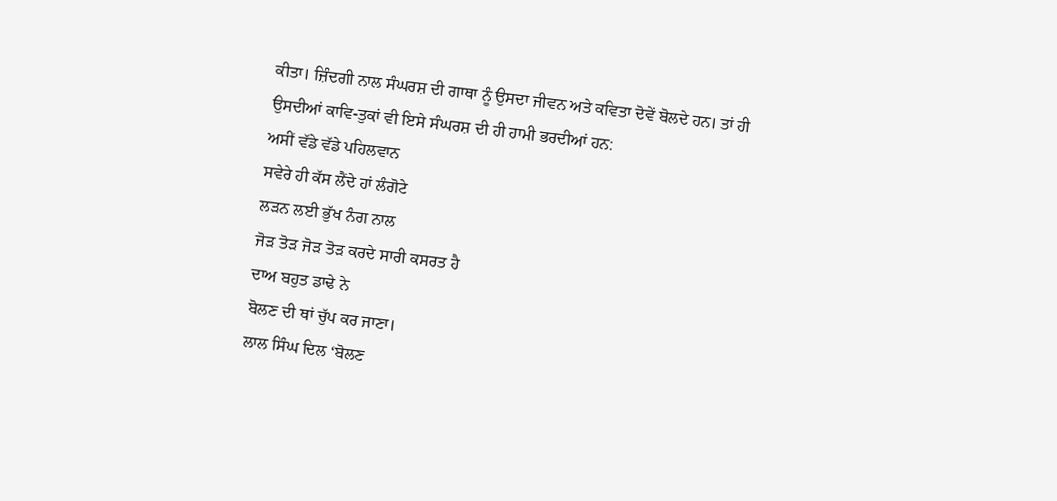ਕੀਤਾ। ਜ਼ਿੰਦਗੀ ਨਾਲ ਸੰਘਰਸ਼ ਦੀ ਗਾਥਾ ਨੂੰ ਉਸਦਾ ਜੀਵਨ ਅਤੇ ਕਵਿਤਾ ਦੋਵੇਂ ਬੋਲਦੇ ਹਨ। ਤਾਂ ਹੀ ਉਸਦੀਆਂ ਕਾਵਿ-ਤੁਕਾਂ ਵੀ ਇਸੇ ਸੰਘਰਸ਼ ਦੀ ਹੀ ਹਾਮੀ ਭਰਦੀਆਂ ਹਨ:
ਅਸੀਂ ਵੱਡੇ ਵੱਡੇ ਪਹਿਲਵਾਨ
ਸਵੇਰੇ ਹੀ ਕੱਸ ਲੈਂਦੇ ਹਾਂ ਲੰਗੋਟੇ
ਲੜਨ ਲਈ ਭੁੱਖ ਨੰਗ ਨਾਲ
ਜੋੜ ਤੋੜ ਜੋੜ ਤੋੜ ਕਰਦੇ ਸਾਰੀ ਕਸਰਤ ਹੈ
ਦਾਅ ਬਹੁਤ ਡਾਢੇ ਨੇ
ਬੋਲਣ ਦੀ ਥਾਂ ਚੁੱਪ ਕਰ ਜਾਣਾ।
ਲਾਲ ਸਿੰਘ ਦਿਲ ‘ਬੋਲਣ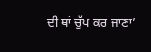ਦੀ ਥਾਂ ਚੁੱਪ ਕਰ ਜਾਣਾ’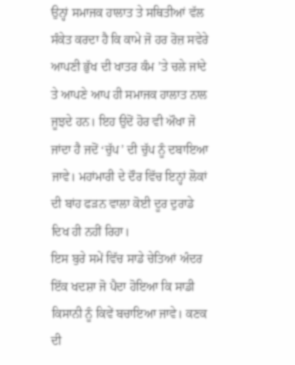ਉਨ੍ਹਾਂ ਸਮਾਜਕ ਹਾਲਾਤ ਤੇ ਸਥਿਤੀਆਂ ਵੱਲ ਸੰਕੇਤ ਕਰਦਾ ਹੈ ਕਿ ਕਾਮੇ ਜੋ ਹਰ ਰੋਜ਼ ਸਵੇਰੇ ਆਪਣੀ ਭੁੱਖ ਦੀ ਖਾਤਰ ਕੰਮ ’ਤੇ ਚਲੇ ਜਾਂਦੇ ਤੇ ਆਪਣੇ ਆਪ ਹੀ ਸਮਾਜਕ ਹਾਲਾਤ ਨਾਲ ਜੂਝਦੇ ਹਨ। ਇਹ ਉਦੋਂ ਹੋਰ ਵੀ ਔਖਾ ਜੋ ਜਾਂਦਾ ਹੈ ਜਦੋਂ ‘ਚੁੱਪ’ ਦੀ ਚੁੱਪ ਨੂੰ ਦਬਾਇਆ ਜਾਵੇ। ਮਹਾਂਮਾਰੀ ਦੇ ਦੌਰ ਵਿੱਚ ਇਨ੍ਹਾਂ ਲੋਕਾਂ ਦੀ ਬਾਂਹ ਫੜਨ ਵਾਲਾ ਕੋਈ ਦੂਰ ਦੁਰਾਡੇ ਦਿਖ ਹੀ ਨਹੀਂ ਰਿਹਾ।
ਇਸ ਬੁਰੇ ਸਮੇਂ ਵਿੱਚ ਸਾਡੇ ਚੇਤਿਆਂ ਅੰਦਰ ਇੱਕ ਖਦਸ਼ਾ ਜੋ ਪੈਦਾ ਹੋਇਆ ਕਿ ਸਾਡੀ ਕਿਸਾਨੀ ਨੂੰ ਕਿਵੇਂ ਬਚਾਇਆ ਜਾਵੇ। ਕਣਕ ਦੀ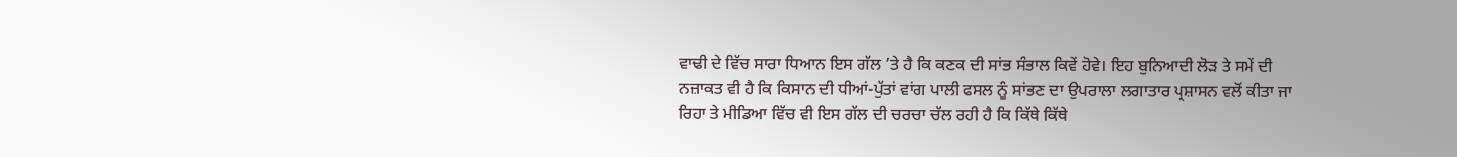ਵਾਢੀ ਦੇ ਵਿੱਚ ਸਾਰਾ ਧਿਆਨ ਇਸ ਗੱਲ ’ਤੇ ਹੈ ਕਿ ਕਣਕ ਦੀ ਸਾਂਭ ਸੰਭਾਲ ਕਿਵੇਂ ਹੋਵੇ। ਇਹ ਬੁਨਿਆਦੀ ਲੋੜ ਤੇ ਸਮੇਂ ਦੀ ਨਜ਼ਾਕਤ ਵੀ ਹੈ ਕਿ ਕਿਸਾਨ ਦੀ ਧੀਆਂ-ਪੁੱਤਾਂ ਵਾਂਗ ਪਾਲੀ ਫਸਲ ਨੂੰ ਸਾਂਭਣ ਦਾ ਉਪਰਾਲਾ ਲਗਾਤਾਰ ਪ੍ਰਸ਼ਾਸਨ ਵਲੋਂ ਕੀਤਾ ਜਾ ਰਿਹਾ ਤੇ ਮੀਡਿਆ ਵਿੱਚ ਵੀ ਇਸ ਗੱਲ ਦੀ ਚਰਚਾ ਚੱਲ ਰਹੀ ਹੈ ਕਿ ਕਿੱਥੇ ਕਿੱਥੇ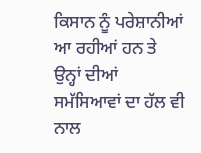ਕਿਸਾਨ ਨੂੰ ਪਰੇਸ਼ਾਨੀਆਂ ਆ ਰਹੀਆਂ ਹਨ ਤੇ ਉਨ੍ਹਾਂ ਦੀਆਂ ਸਮੱਸਿਆਵਾਂ ਦਾ ਹੱਲ ਵੀ ਨਾਲ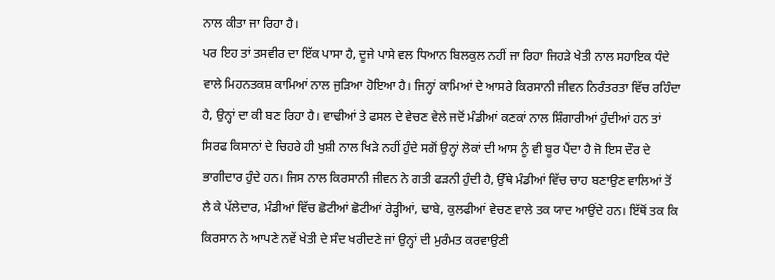ਨਾਲ ਕੀਤਾ ਜਾ ਰਿਹਾ ਹੈ।
ਪਰ ਇਹ ਤਾਂ ਤਸਵੀਰ ਦਾ ਇੱਕ ਪਾਸਾ ਹੈ, ਦੂਜੇ ਪਾਸੇ ਵਲ ਧਿਆਨ ਬਿਲਕੁਲ ਨਹੀਂ ਜਾ ਰਿਹਾ ਜਿਹੜੇ ਖੇਤੀ ਨਾਲ ਸਹਾਇਕ ਧੰਦੇ ਵਾਲੇ ਮਿਹਨਤਕਸ਼ ਕਾਮਿਆਂ ਨਾਲ ਜੁੜਿਆ ਹੋਇਆ ਹੈ। ਜਿਨ੍ਹਾਂ ਕਾਮਿਆਂ ਦੇ ਆਸਰੇ ਕਿਰਸਾਨੀ ਜੀਵਨ ਨਿਰੰਤਰਤਾ ਵਿੱਚ ਰਹਿੰਦਾ ਹੈ, ਉਨ੍ਹਾਂ ਦਾ ਕੀ ਬਣ ਰਿਹਾ ਹੈ। ਵਾਢੀਆਂ ਤੇ ਫਸਲ ਦੇ ਵੇਚਣ ਵੇਲੇ ਜਦੋਂ ਮੰਡੀਆਂ ਕਣਕਾਂ ਨਾਲ ਸ਼ਿੰਗਾਰੀਆਂ ਹੁੰਦੀਆਂ ਹਨ ਤਾਂ ਸਿਰਫ ਕਿਸਾਨਾਂ ਦੇ ਚਿਹਰੇ ਹੀ ਖੁਸ਼ੀ ਨਾਲ ਖਿੜੇ ਨਹੀਂ ਹੁੰਦੇ ਸਗੋਂ ਉਨ੍ਹਾਂ ਲੋਕਾਂ ਦੀ ਆਸ ਨੂੰ ਵੀ ਬੂਰ ਪੈਂਦਾ ਹੈ ਜੋ ਇਸ ਦੌਰ ਦੇ ਭਾਗੀਦਾਰ ਹੁੰਦੇ ਹਨ। ਜਿਸ ਨਾਲ ਕਿਰਸਾਨੀ ਜੀਵਨ ਨੇ ਗਤੀ ਫੜਨੀ ਹੁੰਦੀ ਹੈ, ਉੱਥੇ ਮੰਡੀਆਂ ਵਿੱਚ ਚਾਹ ਬਣਾਉਣ ਵਾਲਿਆਂ ਤੋਂ ਲੈ ਕੇ ਪੱਲੇਦਾਰ, ਮੰਡੀਆਂ ਵਿੱਚ ਛੋਟੀਆਂ ਛੋਟੀਆਂ ਰੇੜ੍ਹੀਆਂ, ਢਾਬੇ, ਕੁਲਫੀਆਂ ਵੇਚਣ ਵਾਲੇ ਤਕ ਯਾਦ ਆਉਂਦੇ ਹਨ। ਇੱਥੋਂ ਤਕ ਕਿ ਕਿਰਸਾਨ ਨੇ ਆਪਣੇ ਨਵੇਂ ਖੇਤੀ ਦੇ ਸੰਦ ਖਰੀਦਣੇ ਜਾਂ ਉਨ੍ਹਾਂ ਦੀ ਮੁਰੰਮਤ ਕਰਵਾਉਣੀ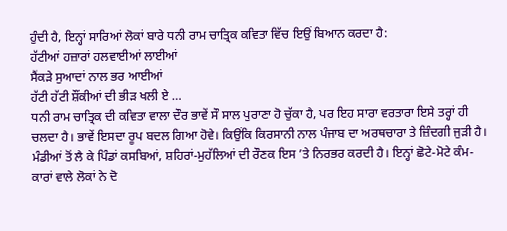ਹੁੰਦੀ ਹੈ, ਇਨ੍ਹਾਂ ਸਾਰਿਆਂ ਲੋਕਾਂ ਬਾਰੇ ਧਨੀ ਰਾਮ ਚਾਤ੍ਰਿਕ ਕਵਿਤਾ ਵਿੱਚ ਇਉਂ ਬਿਆਨ ਕਰਦਾ ਹੈ:
ਹੱਟੀਆਂ ਹਜ਼ਾਰਾਂ ਹਲਵਾਈਆਂ ਲਾਈਆਂ
ਸੈਂਕੜੇ ਸੁਆਦਾਂ ਨਾਲ ਭਰ ਆਈਆਂ
ਹੱਟੀ ਹੱਟੀ ਸ਼ੌਂਕੀਆਂ ਦੀ ਭੀੜ ਖਲੀ ਏ …
ਧਨੀ ਰਾਮ ਚਾਤ੍ਰਿਕ ਦੀ ਕਵਿਤਾ ਵਾਲਾ ਦੌਰ ਭਾਵੇਂ ਸੌ ਸਾਲ ਪੁਰਾਣਾ ਹੋ ਚੁੱਕਾ ਹੈ, ਪਰ ਇਹ ਸਾਰਾ ਵਰਤਾਰਾ ਇਸੇ ਤਰ੍ਹਾਂ ਹੀ ਚਲਦਾ ਹੈ। ਭਾਵੇਂ ਇਸਦਾ ਰੂਪ ਬਦਲ ਗਿਆ ਹੋਵੇ। ਕਿਉਂਕਿ ਕਿਰਸਾਨੀ ਨਾਲ ਪੰਜਾਬ ਦਾ ਅਰਥਚਾਰਾ ਤੇ ਜ਼ਿੰਦਗੀ ਜੁੜੀ ਹੈ। ਮੰਡੀਆਂ ਤੋਂ ਲੈ ਕੇ ਪਿੰਡਾਂ ਕਸਬਿਆਂ, ਸ਼ਹਿਰਾਂ-ਮੁਹੱਲਿਆਂ ਦੀ ਰੌਣਕ ਇਸ ’ਤੇ ਨਿਰਭਰ ਕਰਦੀ ਹੈ। ਇਨ੍ਹਾਂ ਛੋਟੇ-ਮੋਟੇ ਕੰਮ-ਕਾਰਾਂ ਵਾਲੇ ਲੋਕਾਂ ਨੇ ਦੋ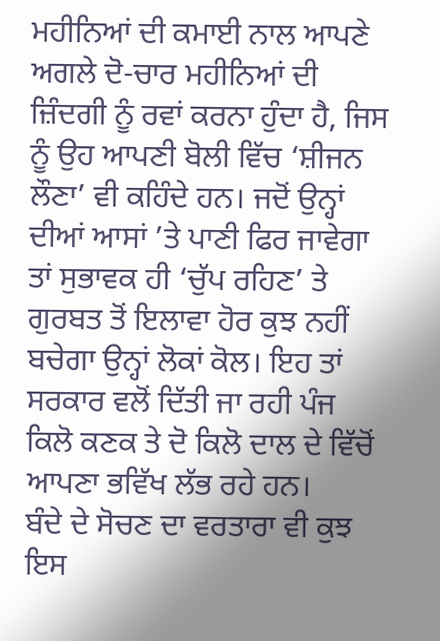ਮਹੀਨਿਆਂ ਦੀ ਕਮਾਈ ਨਾਲ ਆਪਣੇ ਅਗਲੇ ਦੋ-ਚਾਰ ਮਹੀਨਿਆਂ ਦੀ ਜ਼ਿੰਦਗੀ ਨੂੰ ਰਵਾਂ ਕਰਨਾ ਹੁੰਦਾ ਹੈ, ਜਿਸ ਨੂੰ ਉਹ ਆਪਣੀ ਬੋਲੀ ਵਿੱਚ ‘ਸ਼ੀਜਨ ਲੌਣਾ’ ਵੀ ਕਹਿੰਦੇ ਹਨ। ਜਦੋਂ ਉਨ੍ਹਾਂ ਦੀਆਂ ਆਸਾਂ ’ਤੇ ਪਾਣੀ ਫਿਰ ਜਾਵੇਗਾ ਤਾਂ ਸੁਭਾਵਕ ਹੀ ‘ਚੁੱਪ ਰਹਿਣ’ ਤੇ ਗੁਰਬਤ ਤੋਂ ਇਲਾਵਾ ਹੋਰ ਕੁਝ ਨਹੀਂ ਬਚੇਗਾ ਉਨ੍ਹਾਂ ਲੋਕਾਂ ਕੋਲ। ਇਹ ਤਾਂ ਸਰਕਾਰ ਵਲੋਂ ਦਿੱਤੀ ਜਾ ਰਹੀ ਪੰਜ ਕਿਲੋ ਕਣਕ ਤੇ ਦੋ ਕਿਲੋ ਦਾਲ ਦੇ ਵਿੱਚੋਂ ਆਪਣਾ ਭਵਿੱਖ ਲੱਭ ਰਹੇ ਹਨ।
ਬੰਦੇ ਦੇ ਸੋਚਣ ਦਾ ਵਰਤਾਰਾ ਵੀ ਕੁਝ ਇਸ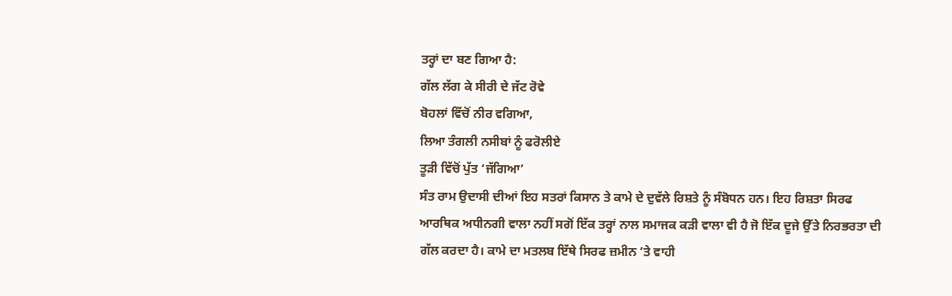ਤਰ੍ਹਾਂ ਦਾ ਬਣ ਗਿਆ ਹੈ:
ਗੱਲ ਲੱਗ ਕੇ ਸੀਰੀ ਦੇ ਜੱਟ ਰੋਵੇ
ਬੋਹਲਾਂ ਵਿੱਚੋਂ ਨੀਰ ਵਗਿਆ,
ਲਿਆ ਤੰਗਲੀ ਨਸੀਬਾਂ ਨੂੰ ਫਰੋਲੀਏ
ਤੂੜੀ ਵਿੱਚੋਂ ਪੁੱਤ ‘ਜੱਗਿਆ’
ਸੰਤ ਰਾਮ ਉਦਾਸੀ ਦੀਆਂ ਇਹ ਸਤਰਾਂ ਕਿਸਾਨ ਤੇ ਕਾਮੇ ਦੇ ਦੁਵੱਲੇ ਰਿਸ਼ਤੇ ਨੂੰ ਸੰਬੋਧਨ ਹਨ। ਇਹ ਰਿਸ਼ਤਾ ਸਿਰਫ ਆਰਥਿਕ ਅਧੀਨਗੀ ਵਾਲਾ ਨਹੀਂ ਸਗੋਂ ਇੱਕ ਤਰ੍ਹਾਂ ਨਾਲ ਸਮਾਜਕ ਕੜੀ ਵਾਲਾ ਵੀ ਹੈ ਜੋ ਇੱਕ ਦੂਜੇ ਉੱਤੇ ਨਿਰਭਰਤਾ ਦੀ ਗੱਲ ਕਰਦਾ ਹੈ। ਕਾਮੇ ਦਾ ਮਤਲਬ ਇੱਥੇ ਸਿਰਫ ਜ਼ਮੀਨ ’ਤੇ ਵਾਹੀ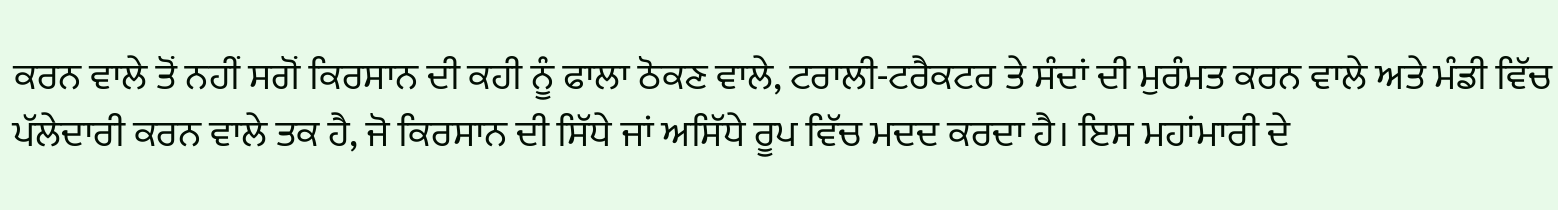ਕਰਨ ਵਾਲੇ ਤੋਂ ਨਹੀਂ ਸਗੋਂ ਕਿਰਸਾਨ ਦੀ ਕਹੀ ਨੂੰ ਫਾਲਾ ਠੋਕਣ ਵਾਲੇ, ਟਰਾਲੀ-ਟਰੈਕਟਰ ਤੇ ਸੰਦਾਂ ਦੀ ਮੁਰੰਮਤ ਕਰਨ ਵਾਲੇ ਅਤੇ ਮੰਡੀ ਵਿੱਚ ਪੱਲੇਦਾਰੀ ਕਰਨ ਵਾਲੇ ਤਕ ਹੈ, ਜੋ ਕਿਰਸਾਨ ਦੀ ਸਿੱਧੇ ਜਾਂ ਅਸਿੱਧੇ ਰੂਪ ਵਿੱਚ ਮਦਦ ਕਰਦਾ ਹੈ। ਇਸ ਮਹਾਂਮਾਰੀ ਦੇ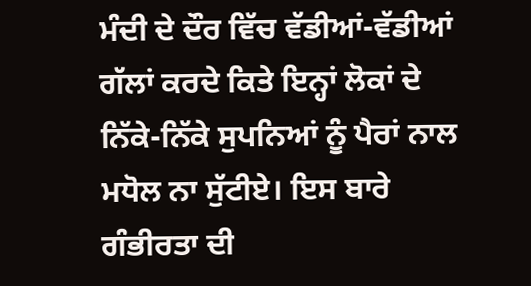ਮੰਦੀ ਦੇ ਦੌਰ ਵਿੱਚ ਵੱਡੀਆਂ-ਵੱਡੀਆਂ ਗੱਲਾਂ ਕਰਦੇ ਕਿਤੇ ਇਨ੍ਹਾਂ ਲੋਕਾਂ ਦੇ ਨਿੱਕੇ-ਨਿੱਕੇ ਸੁਪਨਿਆਂ ਨੂੰ ਪੈਰਾਂ ਨਾਲ ਮਧੋਲ ਨਾ ਸੁੱਟੀਏ। ਇਸ ਬਾਰੇ ਗੰਭੀਰਤਾ ਦੀ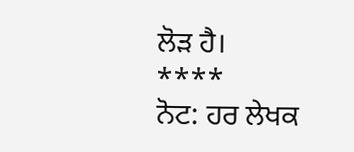ਲੋੜ ਹੈ।
****
ਨੋਟ: ਹਰ ਲੇਖਕ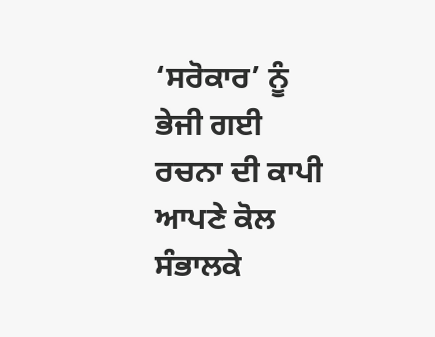‘ਸਰੋਕਾਰ’ ਨੂੰ ਭੇਜੀ ਗਈ ਰਚਨਾ ਦੀ ਕਾਪੀ ਆਪਣੇ ਕੋਲ ਸੰਭਾਲਕੇ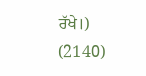ਰੱਖੇ।)
(2140)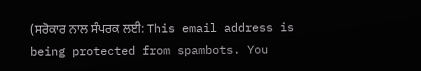(ਸਰੋਕਾਰ ਨਾਲ ਸੰਪਰਕ ਲਈ: This email address is being protected from spambots. You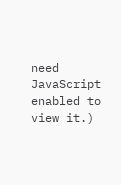need JavaScript enabled to view it.)